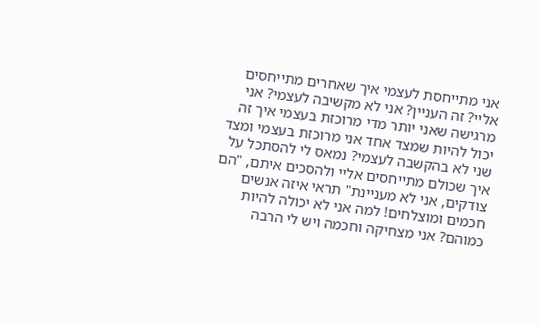אני מתייחסת לעצמי איך שאחרים מתייחסים אליי? זה העניין? אני לא מקשיבה לעצמי? אני מרגישה שאני יותר מדי מרוכזת בעצמי איך זה יכול להיות שמצד אחד אני מרוכזת בעצמי ומצד שני לא בהקשבה לעצמי? נמאס לי להסתכל על איך שכולם מתייחסים אליי ולהסכים איתם, "הם צודקים, אני לא מעניינת" תראי איזה אנשים חכמים ומוצלחים! למה אני לא יכולה להיות כמוהם? אני מצחיקה וחכמה ויש לי הרבה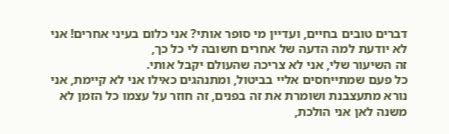דברים טובים בחיים, ועדיין מי סופר אותי? אני כלום בעיני אחרים! אני לא יודעת למה הדעה של אחרים חשובה לי כל כך,
זה השיעור שלי, אני לא צריכה שהעולם יקבל אותי.
כל פעם שמתייחסים אליי בביטול, ומתנהגים כאילו אני לא קיימת, אני נורא מתעצבנת ושומרת את זה בפנים, זה חוזר על עצמו כל הזמן לא משנה לאן אני הולכת,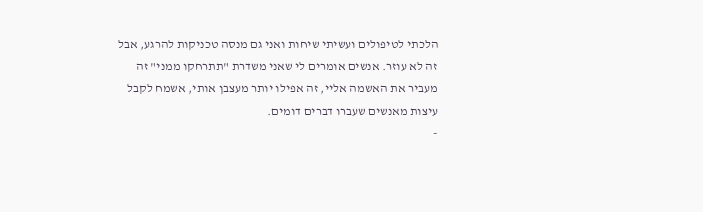הלכתי לטיפולים ועשיתי שיחות ואני גם מנסה טכניקות להרגע, אבל זה לא עוזר. אנשים אומרים לי שאני משדרת "תתרחקו ממני" זה מעביר את האשמה אליי, זה אפילו יותר מעצבן אותי, אשמח לקבל עיצות מאנשים שעברו דברים דומים.
-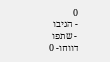0
- הגיבו
- שתפו
דווחו- 0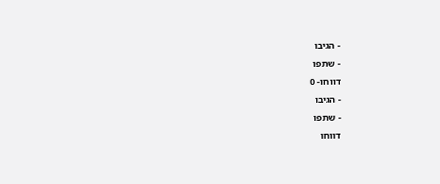- הגיבו
- שתפו
דווחו- 0
- הגיבו
- שתפו
דווחו